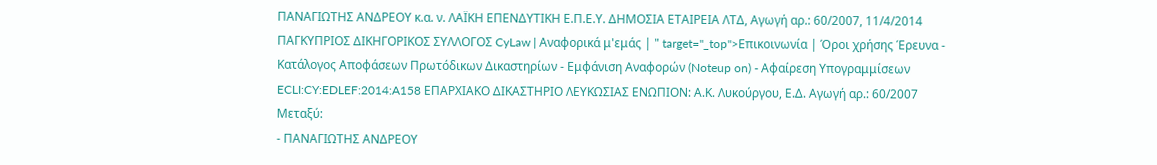ΠΑΝΑΓΙΩΤΗΣ ΑΝΔΡΕΟΥ κ.α. ν. ΛΑΪΚΗ ΕΠΕΝΔΥΤΙΚΗ Ε.Π.Ε.Υ. ΔΗΜΟΣΙΑ ΕΤΑΙΡΕΙΑ ΛΤΔ, Αγωγή αρ.: 60/2007, 11/4/2014 ΠΑΓΚΥΠΡΙΟΣ ΔΙΚΗΓΟΡΙΚΟΣ ΣΥΛΛΟΓΟΣ CyLaw | Αναφορικά μ'εμάς | " target="_top">Επικοινωνία | Όροι χρήσης Έρευνα - Κατάλογος Αποφάσεων Πρωτόδικων Δικαστηρίων - Εμφάνιση Αναφορών (Noteup on) - Αφαίρεση Υπογραμμίσεων ECLI:CY:EDLEF:2014:A158 ΕΠΑΡΧΙΑΚΟ ΔΙΚΑΣΤΗΡΙΟ ΛΕΥΚΩΣΙΑΣ ΕΝΩΠΙΟΝ: Α.Κ. Λυκούργου, Ε.Δ. Αγωγή αρ.: 60/2007 Μεταξύ:
- ΠΑΝΑΓΙΩΤΗΣ ΑΝΔΡΕΟΥ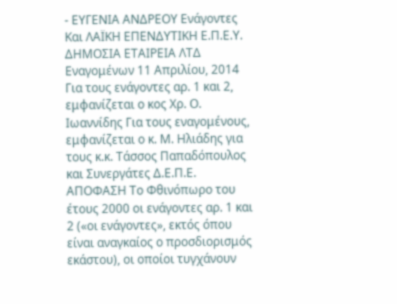- ΕΥΓΕΝΙΑ ΑΝΔΡΕΟΥ Ενάγοντες Και ΛΑΪΚΗ ΕΠΕΝΔΥΤΙΚΗ Ε.Π.Ε.Υ. ΔΗΜΟΣΙΑ ΕΤΑΙΡΕΙΑ ΛΤΔ Εναγομένων 11 Απριλίου, 2014 Για τους ενάγοντες αρ. 1 και 2, εμφανίζεται ο κος Χρ. Ο. Ιωαννίδης Για τους εναγομένους, εμφανίζεται ο κ. Μ. Ηλιάδης για τους κ.κ. Τάσσος Παπαδόπουλος και Συνεργάτες Δ.Ε.Π.Ε. ΑΠΟΦΑΣΗ Το Φθινόπωρο του έτους 2000 οι ενάγοντες αρ. 1 και 2 («οι ενάγοντες», εκτός όπου είναι αναγκαίος ο προσδιορισμός εκάστου), οι οποίοι τυγχάνουν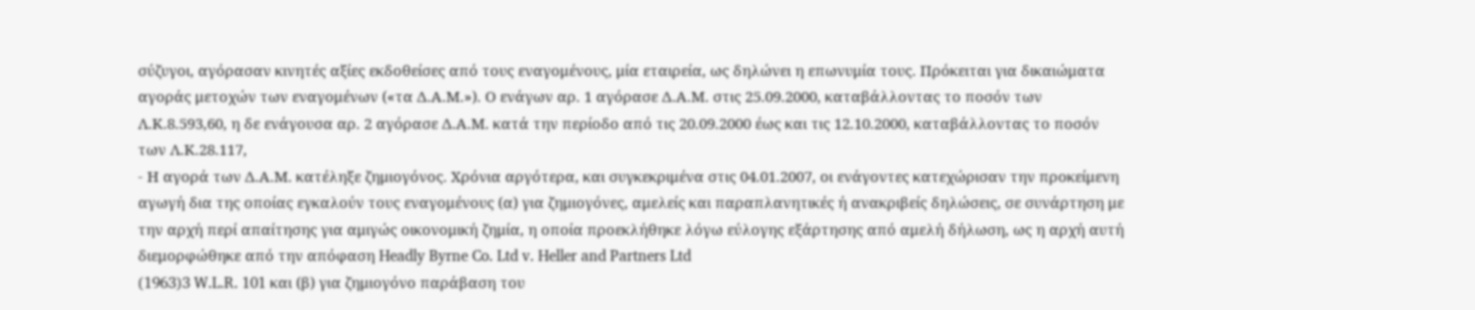σύζυγοι, αγόρασαν κινητές αξίες εκδοθείσες από τους εναγομένους, μία εταιρεία, ως δηλώνει η επωνυμία τους. Πρόκειται για δικαιώματα αγοράς μετοχών των εναγομένων («τα Δ.Α.Μ.»). Ο ενάγων αρ. 1 αγόρασε Δ.Α.Μ. στις 25.09.2000, καταβάλλοντας το ποσόν των Λ.Κ.8.593,60, η δε ενάγουσα αρ. 2 αγόρασε Δ.Α.Μ. κατά την περίοδο από τις 20.09.2000 έως και τις 12.10.2000, καταβάλλοντας το ποσόν των Λ.Κ.28.117,
- Η αγορά των Δ.Α.Μ. κατέληξε ζημιογόνος. Χρόνια αργότερα, και συγκεκριμένα στις 04.01.2007, οι ενάγοντες κατεχώρισαν την προκείμενη αγωγή δια της οποίας εγκαλούν τους εναγομένους (α) για ζημιογόνες, αμελείς και παραπλανητικές ή ανακριβείς δηλώσεις, σε συνάρτηση με την αρχή περί απαίτησης για αμιγώς οικονομική ζημία, η οποία προεκλήθηκε λόγω εύλογης εξάρτησης από αμελή δήλωση, ως η αρχή αυτή διεμορφώθηκε από την απόφαση Headly Byrne Co. Ltd v. Heller and Partners Ltd
(1963)3 W.L.R. 101 και (β) για ζημιογόνο παράβαση του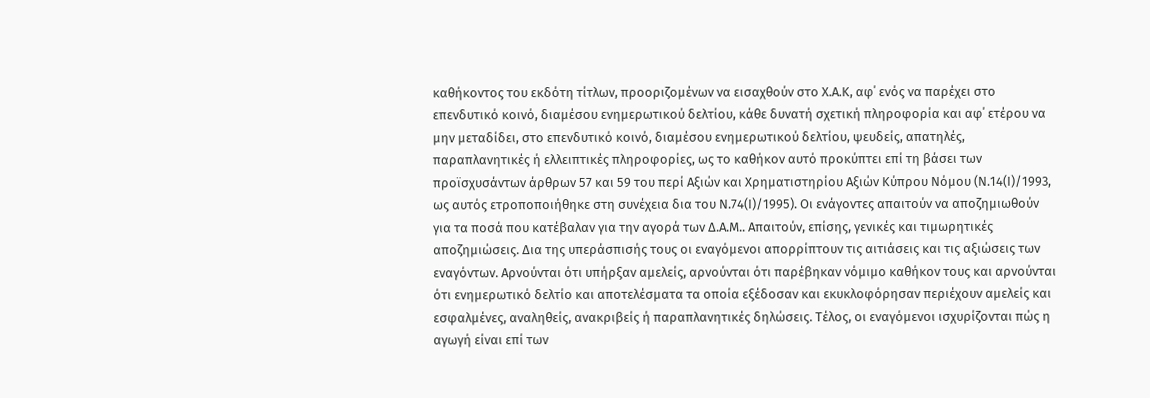καθήκοντος του εκδότη τίτλων, προοριζομένων να εισαχθούν στο Χ.Α.Κ, αφ΄ ενός να παρέχει στο επενδυτικό κοινό, διαμέσου ενημερωτικού δελτίου, κάθε δυνατή σχετική πληροφορία και αφ΄ ετέρου να μην μεταδίδει, στο επενδυτικό κοινό, διαμέσου ενημερωτικού δελτίου, ψευδείς, απατηλές, παραπλανητικές ή ελλειπτικές πληροφορίες, ως το καθήκον αυτό προκύπτει επί τη βάσει των προϊσχυσάντων άρθρων 57 και 59 του περί Αξιών και Χρηματιστηρίου Αξιών Κύπρου Νόμου (Ν.14(Ι)/1993, ως αυτός ετροποποιήθηκε στη συνέχεια δια του Ν.74(Ι)/1995). Οι ενάγοντες απαιτούν να αποζημιωθούν για τα ποσά που κατέβαλαν για την αγορά των Δ.Α.Μ.. Απαιτούν, επίσης, γενικές και τιμωρητικές αποζημιώσεις. Δια της υπεράσπισής τους οι εναγόμενοι απορρίπτουν τις αιτιάσεις και τις αξιώσεις των εναγόντων. Αρνούνται ότι υπήρξαν αμελείς, αρνούνται ότι παρέβηκαν νόμιμο καθήκον τους και αρνούνται ότι ενημερωτικό δελτίο και αποτελέσματα τα οποία εξέδοσαν και εκυκλοφόρησαν περιέχουν αμελείς και εσφαλμένες, αναληθείς, ανακριβείς ή παραπλανητικές δηλώσεις. Τέλος, οι εναγόμενοι ισχυρίζονται πώς η αγωγή είναι επί των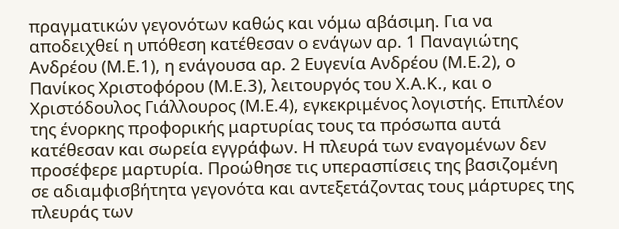πραγματικών γεγονότων καθώς και νόμω αβάσιμη. Για να αποδειχθεί η υπόθεση κατέθεσαν ο ενάγων αρ. 1 Παναγιώτης Ανδρέου (Μ.Ε.1), η ενάγουσα αρ. 2 Ευγενία Ανδρέου (Μ.Ε.2), ο Πανίκος Χριστοφόρου (Μ.Ε.3), λειτουργός του Χ.Α.Κ., και ο Χριστόδουλος Γιάλλουρος (Μ.Ε.4), εγκεκριμένος λογιστής. Επιπλέον της ένορκης προφορικής μαρτυρίας τους τα πρόσωπα αυτά κατέθεσαν και σωρεία εγγράφων. Η πλευρά των εναγομένων δεν προσέφερε μαρτυρία. Προώθησε τις υπερασπίσεις της βασιζομένη σε αδιαμφισβήτητα γεγονότα και αντεξετάζοντας τους μάρτυρες της πλευράς των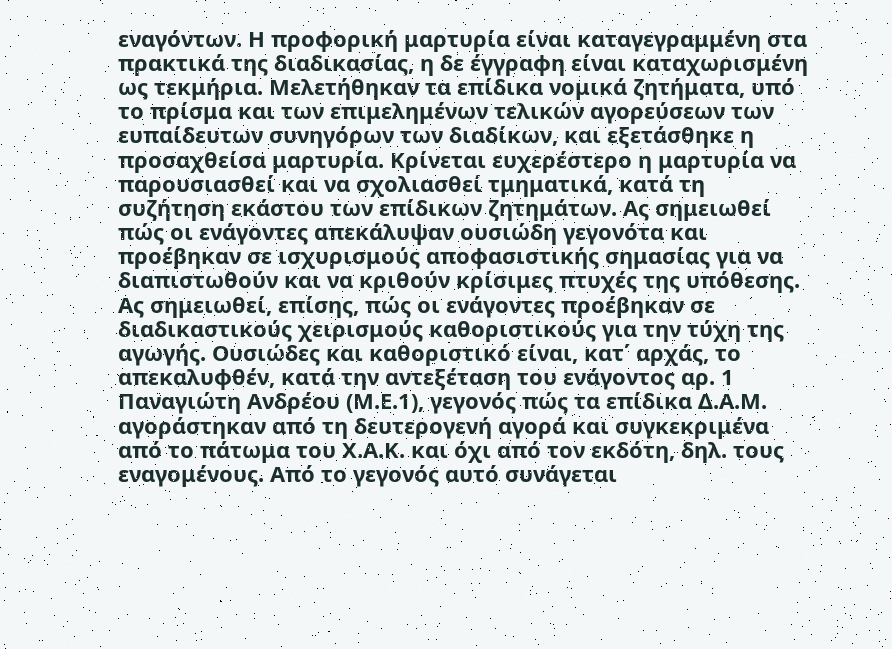εναγόντων. Η προφορική μαρτυρία είναι καταγεγραμμένη στα πρακτικά της διαδικασίας, η δε έγγραφη είναι καταχωρισμένη ως τεκμήρια. Μελετήθηκαν τα επίδικα νομικά ζητήματα, υπό το πρίσμα και των επιμελημένων τελικών αγορεύσεων των ευπαίδευτων συνηγόρων των διαδίκων, και εξετάσθηκε η προσαχθείσα μαρτυρία. Κρίνεται ευχερέστερο η μαρτυρία να παρουσιασθεί και να σχολιασθεί τμηματικά, κατά τη συζήτηση εκάστου των επίδικων ζητημάτων. Ας σημειωθεί πώς οι ενάγοντες απεκάλυψαν ουσιώδη γεγονότα και προέβηκαν σε ισχυρισμούς αποφασιστικής σημασίας για να διαπιστωθούν και να κριθούν κρίσιμες πτυχές της υπόθεσης. Ας σημειωθεί, επίσης, πώς οι ενάγοντες προέβηκαν σε διαδικαστικούς χειρισμούς καθοριστικούς για την τύχη της αγωγής. Ουσιώδες και καθοριστικό είναι, κατ΄ αρχάς, το απεκαλυφθέν, κατά την αντεξέταση του ενάγοντος αρ. 1 Παναγιώτη Ανδρέου (Μ.Ε.1), γεγονός πώς τα επίδικα Δ.Α.Μ. αγοράστηκαν από τη δευτερογενή αγορά και συγκεκριμένα από το πάτωμα του Χ.Α.Κ. και όχι από τον εκδότη, δηλ. τους εναγομένους. Από το γεγονός αυτό συνάγεται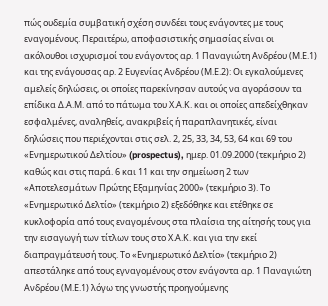πώς ουδεμία συμβατική σχέση συνδέει τους ενάγοντες με τους εναγομένους. Περαιτέρω, αποφασιστικής σημασίας είναι οι ακόλουθοι ισχυρισμοί του ενάγοντος αρ. 1 Παναγιώτη Ανδρέου (Μ.Ε.1) και της ενάγουσας αρ. 2 Ευγενίας Ανδρέου (Μ.Ε.2): Οι εγκαλούμενες αμελείς δηλώσεις, οι οποίες παρεκίνησαν αυτούς να αγοράσουν τα επίδικα Δ.Α.Μ. από το πάτωμα του Χ.Α.Κ. και οι οποίες απεδείχθηκαν εσφαλμένες, αναληθείς, ανακριβείς ή παραπλανητικές, είναι δηλώσεις που περιέχονται στις σελ. 2, 25, 33, 34, 53, 64 και 69 του «Ενημερωτικού Δελτίου» (prospectus), ημερ. 01.09.2000 (τεκμήριο 2) καθώς και στις παρά. 6 και 11 και την σημείωση 2 των «Αποτελεσμάτων Πρώτης Εξαμηνίας 2000» (τεκμήριο 3). Το «Ενημερωτικό Δελτίο» (τεκμήριο 2) εξεδόθηκε και ετέθηκε σε κυκλοφορία από τους εναγομένους στα πλαίσια της αίτησής τους για την εισαγωγή των τίτλων τους στο Χ.Α.Κ. και για την εκεί διαπραγμάτευσή τους. Το «Ενημερωτικό Δελτίο» (τεκμήριο 2) απεστάληκε από τους εγναγομένους στον ενάγοντα αρ. 1 Παναγιώτη Ανδρέου (Μ.Ε.1) λόγω της γνωστής προηγούμενης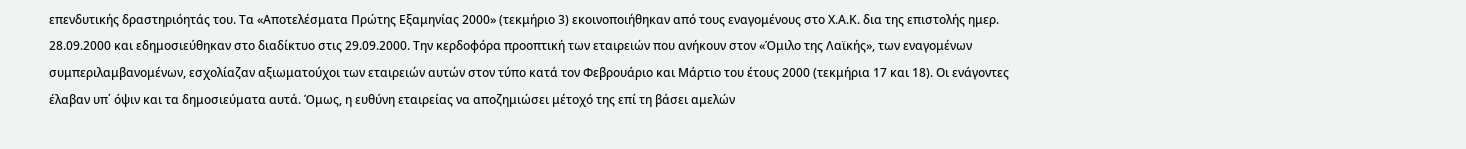επενδυτικής δραστηριόητάς του. Τα «Αποτελέσματα Πρώτης Εξαμηνίας 2000» (τεκμήριο 3) εκοινοποιήθηκαν από τους εναγομένους στο Χ.Α.Κ. δια της επιστολής ημερ. 28.09.2000 και εδημοσιεύθηκαν στο διαδίκτυο στις 29.09.2000. Την κερδοφόρα προοπτική των εταιρειών που ανήκουν στον «Όμιλο της Λαϊκής», των εναγομένων συμπεριλαμβανομένων, εσχολίαζαν αξιωματούχοι των εταιρειών αυτών στον τύπο κατά τον Φεβρουάριο και Μάρτιο του έτους 2000 (τεκμήρια 17 και 18). Οι ενάγοντες έλαβαν υπ΄ όψιν και τα δημοσιεύματα αυτά. Όμως, η ευθύνη εταιρείας να αποζημιώσει μέτοχό της επί τη βάσει αμελών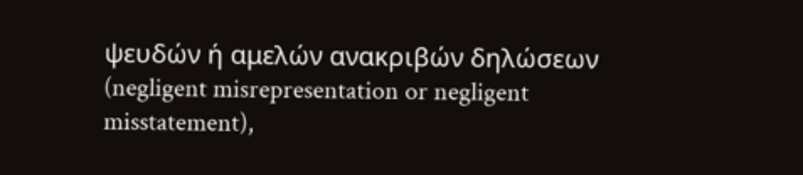ψευδών ή αμελών ανακριβών δηλώσεων (negligent misrepresentation or negligent misstatement),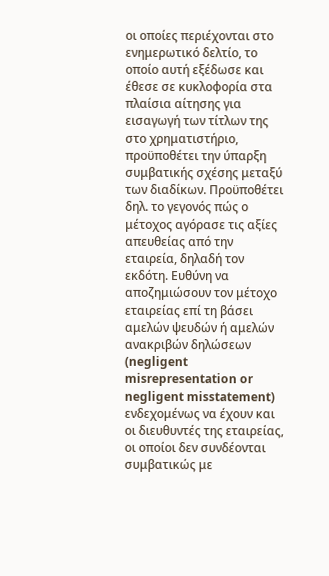οι οποίες περιέχονται στο ενημερωτικό δελτίο, το οποίο αυτή εξέδωσε και έθεσε σε κυκλοφορία στα πλαίσια αίτησης για εισαγωγή των τίτλων της στο χρηματιστήριο, προϋποθέτει την ύπαρξη συμβατικής σχέσης μεταξύ των διαδίκων. Προϋποθέτει δηλ. το γεγονός πώς ο μέτοχος αγόρασε τις αξίες απευθείας από την εταιρεία, δηλαδή τον εκδότη. Ευθύνη να αποζημιώσουν τον μέτοχο εταιρείας επί τη βάσει αμελών ψευδών ή αμελών ανακριβών δηλώσεων (negligent misrepresentation or negligent misstatement) ενδεχομένως να έχουν και οι διευθυντές της εταιρείας, οι οποίοι δεν συνδέονται συμβατικώς με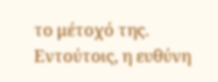το μέτοχό της. Εντούτοις, η ευθύνη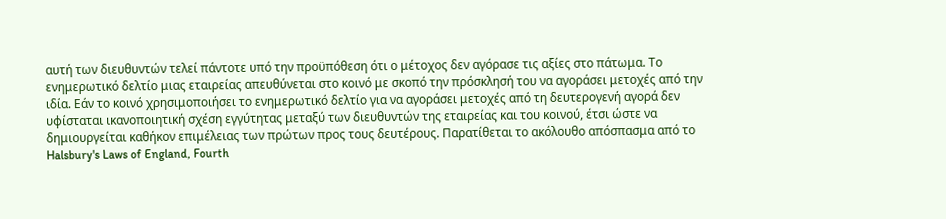αυτή των διευθυντών τελεί πάντοτε υπό την προϋπόθεση ότι ο μέτοχος δεν αγόρασε τις αξίες στο πάτωμα. Το ενημερωτικό δελτίο μιας εταιρείας απευθύνεται στο κοινό με σκοπό την πρόσκλησή του να αγοράσει μετοχές από την ιδία. Εάν το κοινό χρησιμοποιήσει το ενημερωτικό δελτίο για να αγοράσει μετοχές από τη δευτερογενή αγορά δεν υφίσταται ικανοποιητική σχέση εγγύτητας μεταξύ των διευθυντών της εταιρείας και του κοινού, έτσι ώστε να δημιουργείται καθήκον επιμέλειας των πρώτων προς τους δευτέρους. Παρατίθεται το ακόλουθο απόσπασμα από το Halsbury's Laws of England, Fourth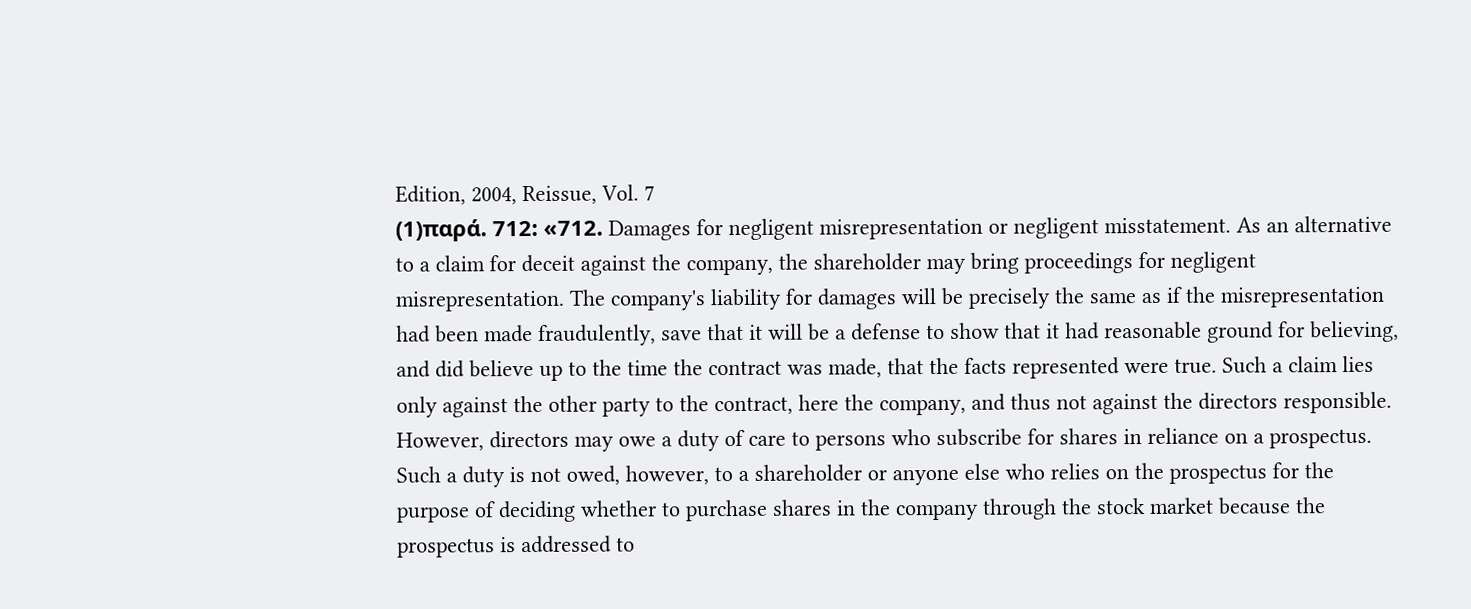Edition, 2004, Reissue, Vol. 7
(1)παρά. 712: «712. Damages for negligent misrepresentation or negligent misstatement. As an alternative to a claim for deceit against the company, the shareholder may bring proceedings for negligent misrepresentation. The company's liability for damages will be precisely the same as if the misrepresentation had been made fraudulently, save that it will be a defense to show that it had reasonable ground for believing, and did believe up to the time the contract was made, that the facts represented were true. Such a claim lies only against the other party to the contract, here the company, and thus not against the directors responsible. However, directors may owe a duty of care to persons who subscribe for shares in reliance on a prospectus. Such a duty is not owed, however, to a shareholder or anyone else who relies on the prospectus for the purpose of deciding whether to purchase shares in the company through the stock market because the prospectus is addressed to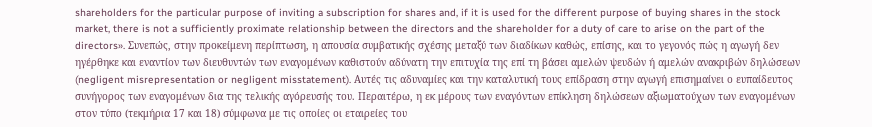shareholders for the particular purpose of inviting a subscription for shares and, if it is used for the different purpose of buying shares in the stock market, there is not a sufficiently proximate relationship between the directors and the shareholder for a duty of care to arise on the part of the directors». Συνεπώς, στην προκείμενη περίπτωση, η απουσία συμβατικής σχέσης μεταξύ των διαδίκων καθώς, επίσης, και το γεγονός πώς η αγωγή δεν ηγέρθηκε και εναντίον των διευθυντών των εναγομένων καθιστούν αδύνατη την επιτυχία της επί τη βάσει αμελών ψευδών ή αμελών ανακριβών δηλώσεων (negligent misrepresentation or negligent misstatement). Αυτές τις αδυναμίες και την καταλυτική τους επίδραση στην αγωγή επισημαίνει ο ευπαίδευτος συνήγορος των εναγομένων δια της τελικής αγόρευσής του. Περαιτέρω, η εκ μέρους των εναγόντων επίκληση δηλώσεων αξιωματούχων των εναγομένων στον τύπο (τεκμήρια 17 και 18) σύμφωνα με τις οποίες οι εταιρείες του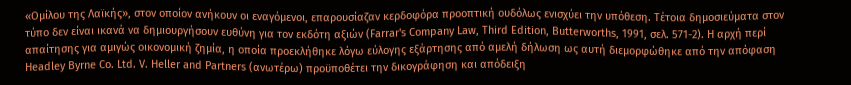«Ομίλου της Λαϊκής», στον οποίον ανήκουν οι εναγόμενοι, επαρουσίαζαν κερδοφόρα προοπτική ουδόλως ενισχύει την υπόθεση. Τέτοια δημοσιεύματα στον τύπο δεν είναι ικανά να δημιουργήσουν ευθύνη για τον εκδότη αξιών (Farrar's Company Law, Third Edition, Butterworths, 1991, σελ. 571-2). Η αρχή περί απαίτησης για αμιγώς οικονομική ζημία, η οποία προεκλήθηκε λόγω εύλογης εξάρτησης από αμελή δήλωση ως αυτή διεμορφώθηκε από την απόφαση Headley Byrne Co. Ltd. V. Heller and Partners (ανωτέρω) προϋποθέτει την δικογράφηση και απόδειξη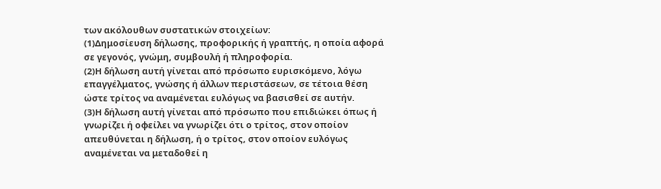των ακόλουθων συστατικών στοιχείων:
(1)Δημοσίευση δήλωσης, προφορικής ή γραπτής, η οποία αφορά σε γεγονός, γνώμη, συμβουλή ή πληροφορία.
(2)Η δήλωση αυτή γίνεται από πρόσωπο ευρισκόμενο, λόγω επαγγέλματος, γνώσης ή άλλων περιστάσεων, σε τέτοια θέση ώστε τρίτος να αναμένεται ευλόγως να βασισθεί σε αυτήν.
(3)Η δήλωση αυτή γίνεται από πρόσωπο που επιδιώκει όπως ή γνωρίζει ή οφείλει να γνωρίζει ότι ο τρίτος, στον οποίον απευθύνεται η δήλωση, ή ο τρίτος, στον οποίον ευλόγως αναμένεται να μεταδοθεί η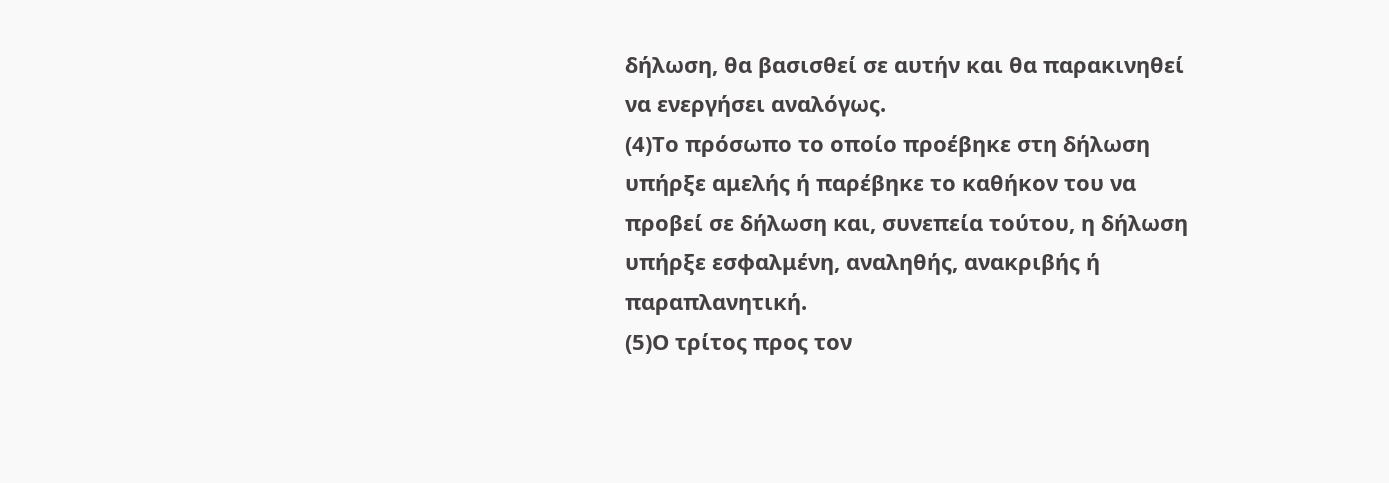δήλωση, θα βασισθεί σε αυτήν και θα παρακινηθεί να ενεργήσει αναλόγως.
(4)Το πρόσωπο το οποίο προέβηκε στη δήλωση υπήρξε αμελής ή παρέβηκε το καθήκον του να προβεί σε δήλωση και, συνεπεία τούτου, η δήλωση υπήρξε εσφαλμένη, αναληθής, ανακριβής ή παραπλανητική.
(5)Ο τρίτος προς τον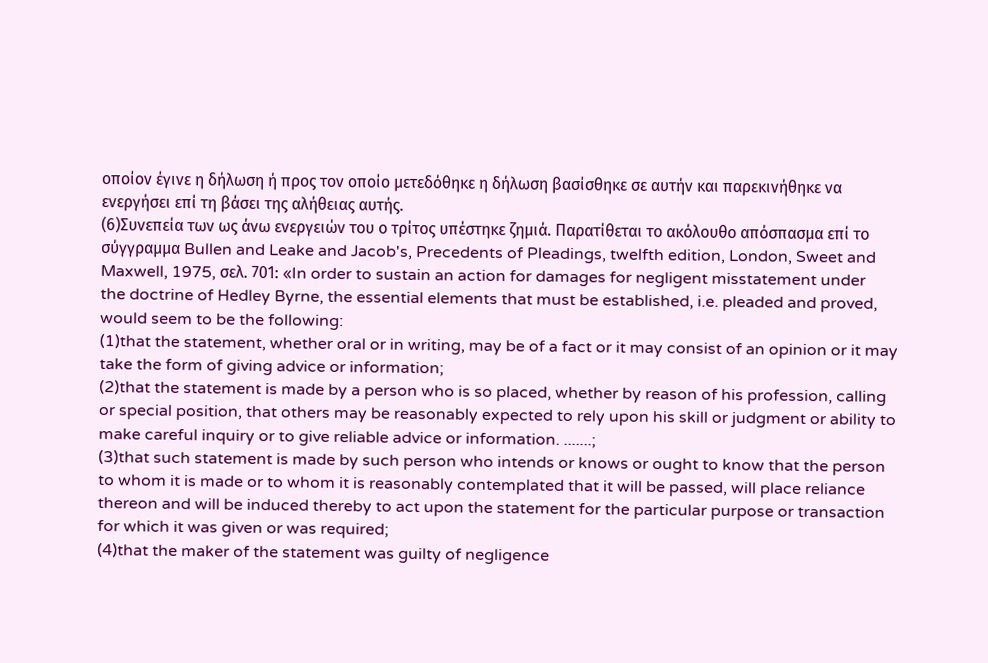οποίον έγινε η δήλωση ή προς τον οποίο μετεδόθηκε η δήλωση βασίσθηκε σε αυτήν και παρεκινήθηκε να ενεργήσει επί τη βάσει της αλήθειας αυτής.
(6)Συνεπεία των ως άνω ενεργειών του ο τρίτος υπέστηκε ζημιά. Παρατίθεται το ακόλουθο απόσπασμα επί το σύγγραμμα Bullen and Leake and Jacob's, Precedents of Pleadings, twelfth edition, London, Sweet and Maxwell, 1975, σελ. 701: «In order to sustain an action for damages for negligent misstatement under the doctrine of Hedley Byrne, the essential elements that must be established, i.e. pleaded and proved, would seem to be the following:
(1)that the statement, whether oral or in writing, may be of a fact or it may consist of an opinion or it may take the form of giving advice or information;
(2)that the statement is made by a person who is so placed, whether by reason of his profession, calling or special position, that others may be reasonably expected to rely upon his skill or judgment or ability to make careful inquiry or to give reliable advice or information. .......;
(3)that such statement is made by such person who intends or knows or ought to know that the person to whom it is made or to whom it is reasonably contemplated that it will be passed, will place reliance thereon and will be induced thereby to act upon the statement for the particular purpose or transaction for which it was given or was required;
(4)that the maker of the statement was guilty of negligence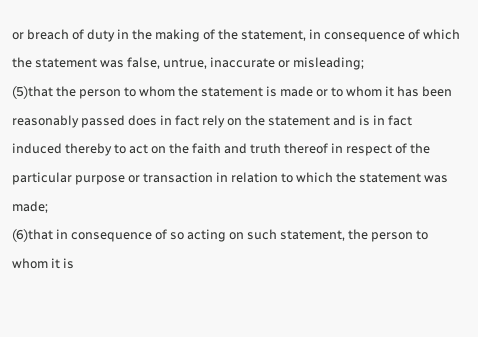or breach of duty in the making of the statement, in consequence of which the statement was false, untrue, inaccurate or misleading;
(5)that the person to whom the statement is made or to whom it has been reasonably passed does in fact rely on the statement and is in fact induced thereby to act on the faith and truth thereof in respect of the particular purpose or transaction in relation to which the statement was made;
(6)that in consequence of so acting on such statement, the person to whom it is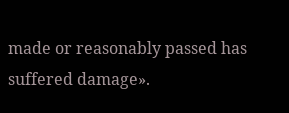made or reasonably passed has suffered damage».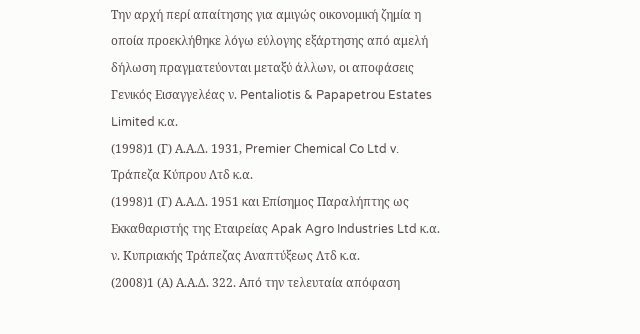Την αρχή περί απαίτησης για αμιγώς οικονομική ζημία η οποία προεκλήθηκε λόγω εύλογης εξάρτησης από αμελή δήλωση πραγματεύονται μεταξύ άλλων, οι αποφάσεις Γενικός Εισαγγελέας ν. Pentaliotis & Papapetrou Estates Limited κ.α.
(1998)1 (Γ) Α.Α.Δ. 1931, Premier Chemical Co Ltd v. Τράπεζα Κύπρου Λτδ κ.α.
(1998)1 (Γ) Α.Α.Δ. 1951 και Επίσημος Παραλήπτης ως Εκκαθαριστής της Εταιρείας Apak Agro Industries Ltd κ.α. ν. Κυπριακής Τράπεζας Αναπτύξεως Λτδ κ.α.
(2008)1 (Α) Α.Α.Δ. 322. Από την τελευταία απόφαση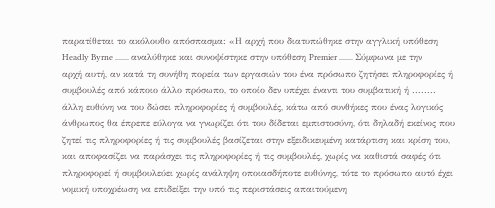παρατίθεται το ακόλουθο απόσπασμα: «Η αρχή που διατυπώθηκε στην αγγλική υπόθεση Headly Byrne ....... αναλύθηκε και συνοψίστηκε στην υπόθεση Premier ....... Σύμφωνα με την αρχή αυτή, αν κατά τη συνήθη πορεία των εργασιών του ένα πρόσωπο ζητήσει πληροφορίες ή συμβουλές από κάποιο άλλο πρόσωπο, το οποίο δεν υπέχει έναντι του συμβατική ή ........ άλλη ευθύνη να του δώσει πληροφορίες ή συμβουλές, κάτω από συνθήκες που ένας λογικός άνθρωπος θα έπρεπε εύλογα να γνωρίζει ότι του δίδεται εμπιστοσύνη, ότι δηλαδή εκείνος που ζητεί τις πληροφορίες ή τις συμβουλές βασίζεται στην εξειδικευμένη κατάρτιση και κρίση του, και αποφασίζει να παράσχει τις πληροφορίες ή τις συμβουλές, χωρίς να καθιστά σαφές ότι πληροφορεί ή συμβουλεύει χωρίς ανάληψη οποιασδήποτε ευθύνης, τότε το πρόσωπο αυτό έχει νομική υποχρέωση να επιδείξει την υπό τις περιστάσεις απαιτούμενη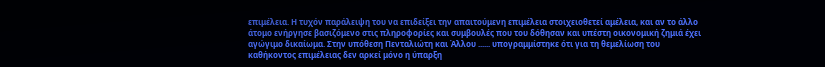επιμέλεια. Η τυχόν παράλειψη του να επιδείξει την απαιτούμενη επιμέλεια στοιχειοθετεί αμέλεια, και αν το άλλο άτομο ενήργησε βασιζόμενο στις πληροφορίες και συμβουλές που του δόθησαν και υπέστη οικονομική ζημιά έχει αγώγιμο δικαίωμα. Στην υπόθεση Πενταλιώτη και Άλλου ...... υπογραμμίστηκε ότι για τη θεμελίωση του καθήκοντος επιμέλειας δεν αρκεί μόνο η ύπαρξη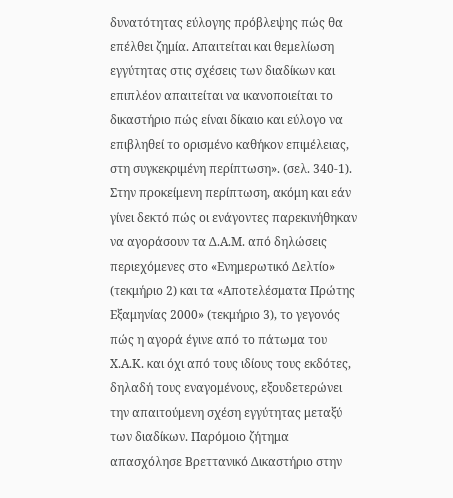δυνατότητας εύλογης πρόβλεψης πώς θα επέλθει ζημία. Απαιτείται και θεμελίωση εγγύτητας στις σχέσεις των διαδίκων και επιπλέον απαιτείται να ικανοποιείται το δικαστήριο πώς είναι δίκαιο και εύλογο να επιβληθεί το ορισμένο καθήκον επιμέλειας, στη συγκεκριμένη περίπτωση». (σελ. 340-1). Στην προκείμενη περίπτωση, ακόμη και εάν γίνει δεκτό πώς οι ενάγοντες παρεκινήθηκαν να αγοράσουν τα Δ.Α.Μ. από δηλώσεις περιεχόμενες στο «Ενημερωτικό Δελτίο» (τεκμήριο 2) και τα «Αποτελέσματα Πρώτης Εξαμηνίας 2000» (τεκμήριο 3), το γεγονός πώς η αγορά έγινε από το πάτωμα του Χ.Α.Κ. και όχι από τους ιδίους τους εκδότες, δηλαδή τους εναγομένους, εξουδετερώνει την απαιτούμενη σχέση εγγύτητας μεταξύ των διαδίκων. Παρόμοιο ζήτημα απασχόλησε Βρεττανικό Δικαστήριο στην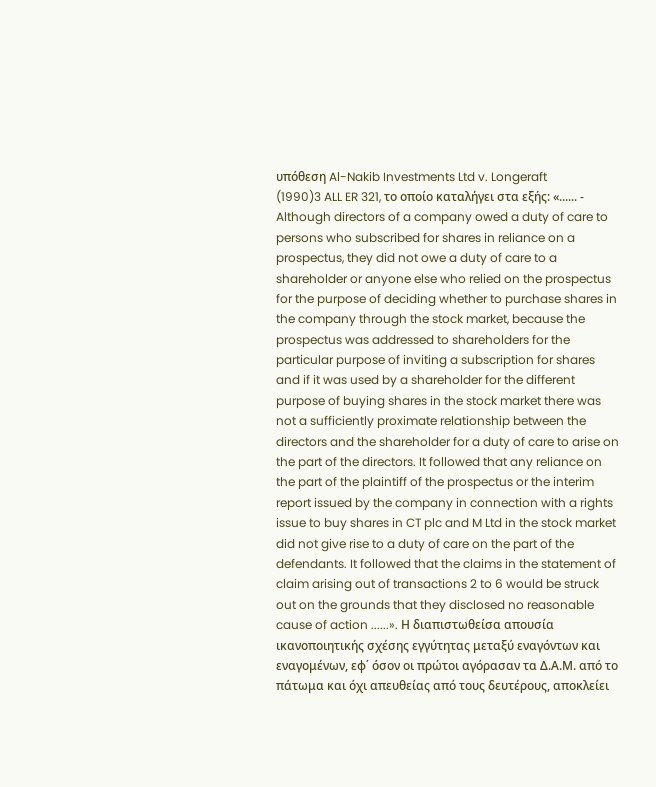υπόθεση Al-Nakib Investments Ltd v. Longeraft
(1990)3 ALL ER 321, το οποίο καταλήγει στα εξής: «...... - Although directors of a company owed a duty of care to persons who subscribed for shares in reliance on a prospectus, they did not owe a duty of care to a shareholder or anyone else who relied on the prospectus for the purpose of deciding whether to purchase shares in the company through the stock market, because the prospectus was addressed to shareholders for the particular purpose of inviting a subscription for shares and if it was used by a shareholder for the different purpose of buying shares in the stock market there was not a sufficiently proximate relationship between the directors and the shareholder for a duty of care to arise on the part of the directors. It followed that any reliance on the part of the plaintiff of the prospectus or the interim report issued by the company in connection with a rights issue to buy shares in CT plc and M Ltd in the stock market did not give rise to a duty of care on the part of the defendants. It followed that the claims in the statement of claim arising out of transactions 2 to 6 would be struck out on the grounds that they disclosed no reasonable cause of action ......». Η διαπιστωθείσα απουσία ικανοποιητικής σχέσης εγγύτητας μεταξύ εναγόντων και εναγομένων, εφ΄ όσον οι πρώτοι αγόρασαν τα Δ.Α.Μ. από το πάτωμα και όχι απευθείας από τους δευτέρους, αποκλείει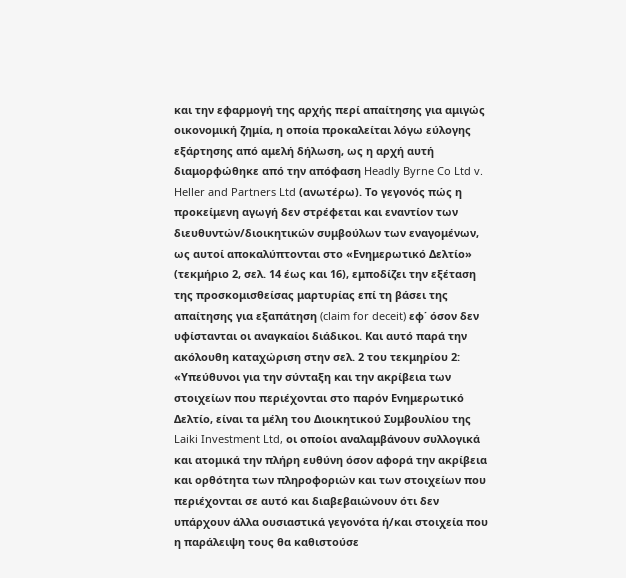και την εφαρμογή της αρχής περί απαίτησης για αμιγώς οικονομική ζημία, η οποία προκαλείται λόγω εύλογης εξάρτησης από αμελή δήλωση, ως η αρχή αυτή διαμορφώθηκε από την απόφαση Headly Byrne Co Ltd v. Heller and Partners Ltd (ανωτέρω). Το γεγονός πώς η προκείμενη αγωγή δεν στρέφεται και εναντίον των διευθυντών/διοικητικών συμβούλων των εναγομένων, ως αυτοί αποκαλύπτονται στο «Ενημερωτικό Δελτίο» (τεκμήριο 2, σελ. 14 έως και 16), εμποδίζει την εξέταση της προσκομισθείσας μαρτυρίας επί τη βάσει της απαίτησης για εξαπάτηση (claim for deceit) εφ΄ όσον δεν υφίστανται οι αναγκαίοι διάδικοι. Και αυτό παρά την ακόλουθη καταχώριση στην σελ. 2 του τεκμηρίου 2: «Υπεύθυνοι για την σύνταξη και την ακρίβεια των στοιχείων που περιέχονται στο παρόν Ενημερωτικό Δελτίο, είναι τα μέλη του Διοικητικού Συμβουλίου της Laiki Investment Ltd, οι οποίοι αναλαμβάνουν συλλογικά και ατομικά την πλήρη ευθύνη όσον αφορά την ακρίβεια και ορθότητα των πληροφοριών και των στοιχείων που περιέχονται σε αυτό και διαβεβαιώνουν ότι δεν υπάρχουν άλλα ουσιαστικά γεγονότα ή/και στοιχεία που η παράλειψη τους θα καθιστούσε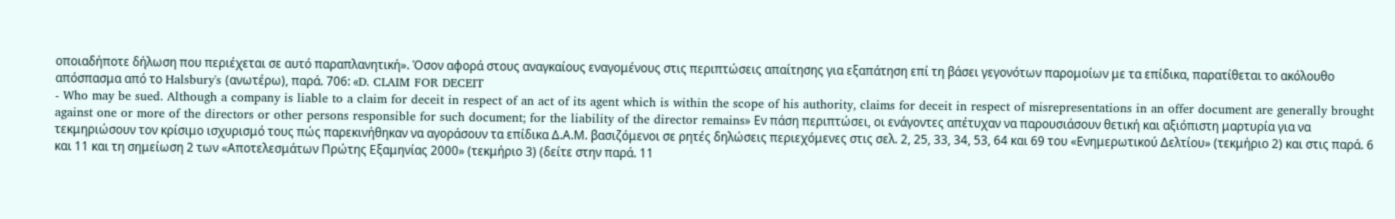οποιαδήποτε δήλωση που περιέχεται σε αυτό παραπλανητική». Όσον αφορά στους αναγκαίους εναγομένους στις περιπτώσεις απαίτησης για εξαπάτηση επί τη βάσει γεγονότων παρομοίων με τα επίδικα, παρατίθεται το ακόλουθο απόσπασμα από το Halsbury's (ανωτέρω), παρά. 706: «D. CLAIM FOR DECEIT
- Who may be sued. Although a company is liable to a claim for deceit in respect of an act of its agent which is within the scope of his authority, claims for deceit in respect of misrepresentations in an offer document are generally brought against one or more of the directors or other persons responsible for such document; for the liability of the director remains» Εν πάση περιπτώσει, οι ενάγοντες απέτυχαν να παρουσιάσουν θετική και αξιόπιστη μαρτυρία για να τεκμηριώσουν τον κρίσιμο ισχυρισμό τους πώς παρεκινήθηκαν να αγοράσουν τα επίδικα Δ.Α.Μ. βασιζόμενοι σε ρητές δηλώσεις περιεχόμενες στις σελ. 2, 25, 33, 34, 53, 64 και 69 του «Ενημερωτικού Δελτίου» (τεκμήριο 2) και στις παρά. 6 και 11 και τη σημείωση 2 των «Αποτελεσμάτων Πρώτης Εξαμηνίας 2000» (τεκμήριο 3) (δείτε στην παρά. 11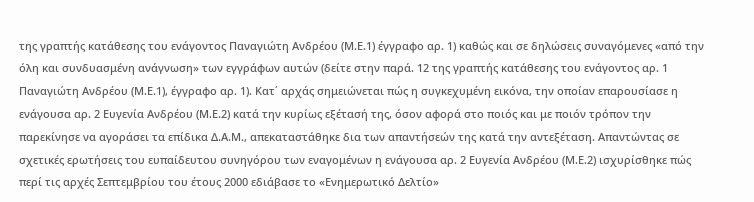της γραπτής κατάθεσης του ενάγοντος Παναγιώτη Ανδρέου (Μ.Ε.1) έγγραφο αρ. 1) καθώς και σε δηλώσεις συναγόμενες «από την όλη και συνδυασμένη ανάγνωση» των εγγράφων αυτών (δείτε στην παρά. 12 της γραπτής κατάθεσης του ενάγοντος αρ. 1 Παναγιώτη Ανδρέου (Μ.Ε.1), έγγραφο αρ. 1). Κατ΄ αρχάς σημειώνεται πώς η συγκεχυμένη εικόνα, την οποίαν επαρουσίασε η ενάγουσα αρ. 2 Ευγενία Ανδρέου (Μ.Ε.2) κατά την κυρίως εξέτασή της, όσον αφορά στο ποιός και με ποιόν τρόπον την παρεκίνησε να αγοράσει τα επίδικα Δ.Α.Μ., απεκαταστάθηκε δια των απαντήσεών της κατά την αντεξέταση. Απαντώντας σε σχετικές ερωτήσεις του ευπαίδευτου συνηγόρου των εναγομένων η ενάγουσα αρ. 2 Ευγενία Ανδρέου (Μ.Ε.2) ισχυρίσθηκε πώς περί τις αρχές Σεπτεμβρίου του έτους 2000 εδιάβασε το «Ενημερωτικό Δελτίο»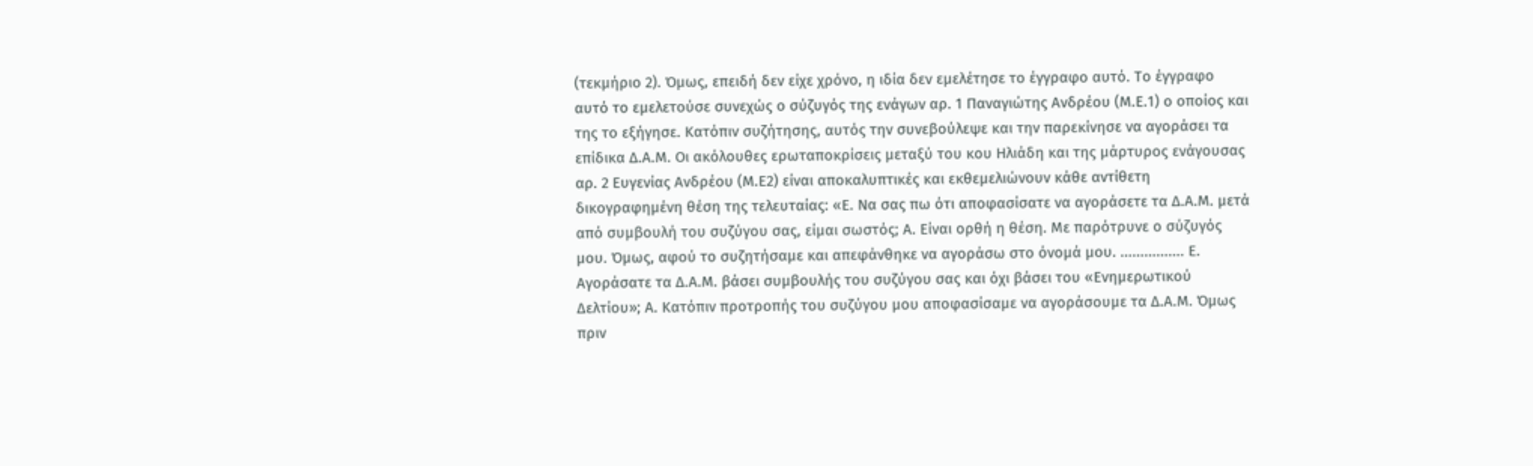(τεκμήριο 2). Όμως, επειδή δεν είχε χρόνο, η ιδία δεν εμελέτησε το έγγραφο αυτό. Το έγγραφο αυτό το εμελετούσε συνεχώς ο σύζυγός της ενάγων αρ. 1 Παναγιώτης Ανδρέου (Μ.Ε.1) ο οποίος και της το εξήγησε. Κατόπιν συζήτησης, αυτός την συνεβούλεψε και την παρεκίνησε να αγοράσει τα επίδικα Δ.Α.Μ. Οι ακόλουθες ερωταποκρίσεις μεταξύ του κου Ηλιάδη και της μάρτυρος ενάγουσας αρ. 2 Ευγενίας Ανδρέου (Μ.Ε2) είναι αποκαλυπτικές και εκθεμελιώνουν κάθε αντίθετη δικογραφημένη θέση της τελευταίας: «Ε. Να σας πω ότι αποφασίσατε να αγοράσετε τα Δ.Α.Μ. μετά από συμβουλή του συζύγου σας, είμαι σωστός; Α. Είναι ορθή η θέση. Με παρότρυνε ο σύζυγός μου. Όμως, αφού το συζητήσαμε και απεφάνθηκε να αγοράσω στο όνομά μου. ................ Ε. Αγοράσατε τα Δ.Α.Μ. βάσει συμβουλής του συζύγου σας και όχι βάσει του «Ενημερωτικού Δελτίου»; Α. Κατόπιν προτροπής του συζύγου μου αποφασίσαμε να αγοράσουμε τα Δ.Α.Μ. Όμως πριν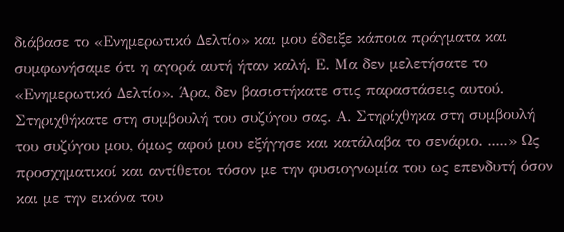διάβασε το «Ενημερωτικό Δελτίο» και μου έδειξε κάποια πράγματα και συμφωνήσαμε ότι η αγορά αυτή ήταν καλή. Ε. Μα δεν μελετήσατε το «Ενημερωτικό Δελτίο». Άρα, δεν βασιστήκατε στις παραστάσεις αυτού. Στηριχθήκατε στη συμβουλή του συζύγου σας. Α. Στηρίχθηκα στη συμβουλή του συζύγου μου, όμως αφού μου εξήγησε και κατάλαβα το σενάριο. .....» Ως προσχηματικοί και αντίθετοι τόσον με την φυσιογνωμία του ως επενδυτή όσον και με την εικόνα του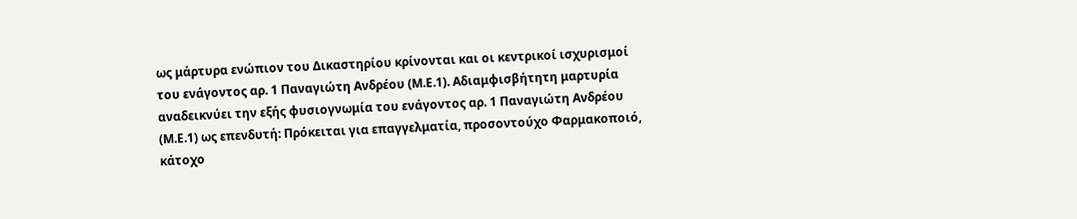ως μάρτυρα ενώπιον του Δικαστηρίου κρίνονται και οι κεντρικοί ισχυρισμοί του ενάγοντος αρ. 1 Παναγιώτη Ανδρέου (Μ.Ε.1). Αδιαμφισβήτητη μαρτυρία αναδεικνύει την εξής φυσιογνωμία του ενάγοντος αρ. 1 Παναγιώτη Ανδρέου (Μ.Ε.1) ως επενδυτή: Πρόκειται για επαγγελματία, προσοντούχο Φαρμακοποιό, κάτοχο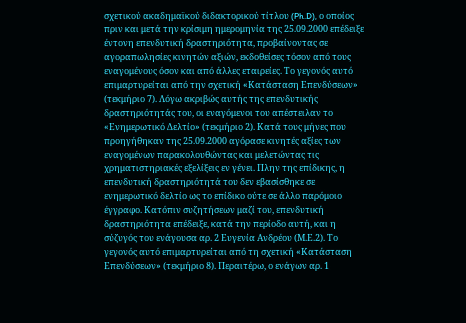σχετικού ακαδημαϊκού διδακτορικού τίτλου (Ph.D), ο οποίος πριν και μετά την κρίσιμη ημερομηνία της 25.09.2000 επέδειξε έντονη επενδυτική δραστηριότητα, προβαίνοντας σε αγοραπωλησίες κινητών αξιών, εκδοθείσες τόσον από τους εναγομένους όσον και από άλλες εταιρείες. Το γεγονός αυτό επιμαρτυρείται από την σχετική «Κατάσταση Επενδύσεων» (τεκμήριο 7). Λόγω ακριβώς αυτής της επενδυτικής δραστηριότητάς του, οι εναγόμενοι του απέστειλαν το «Ενημερωτικό Δελτίο» (τεκμήριο 2). Κατά τους μήνες που προηγήθηκαν της 25.09.2000 αγόρασε κινητές αξίες των εναγομένων παρακολουθώντας και μελετώντας τις χρηματιστηριακές εξελίξεις εν γένει. Πλην της επίδικης, η επενδυτική δραστηριότητά του δεν εβασίσθηκε σε ενημερωτικό δελτίο ως το επίδικο ούτε σε άλλο παρόμοιο έγγραφο. Κατόπιν συζητήσεων μαζί του, επενδυτική δραστηριότητα επέδειξε, κατά την περίοδο αυτή, και η σύζυγός του ενάγουσα αρ. 2 Ευγενία Ανδρέου (Μ.Ε.2). Το γεγονός αυτό επιμαρτυρείται από τη σχετική «Κατάσταση Επενδύσεων» (τεκμήριο 8). Περαιτέρω, ο ενάγων αρ. 1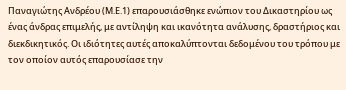Παναγιώτης Ανδρέου (Μ.Ε.1) επαρουσιάσθηκε ενώπιον του Δικαστηρίου ως ένας άνδρας επιμελής, με αντίληψη και ικανότητα ανάλυσης, δραστήριος και διεκδικητικός. Οι ιδιότητες αυτές αποκαλύπτονται δεδομένου του τρόπου με τον οποίον αυτός επαρουσίασε την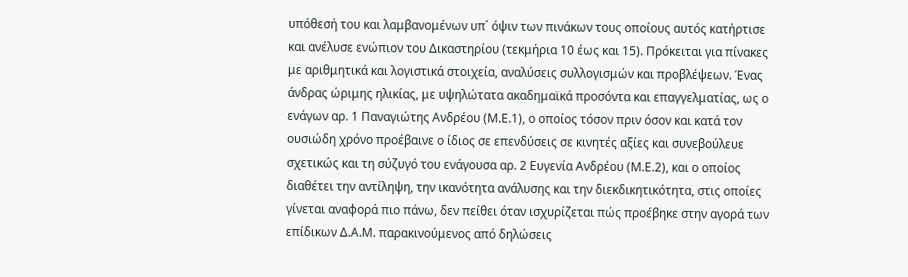υπόθεσή του και λαμβανομένων υπ΄ όψιν των πινάκων τους οποίους αυτός κατήρτισε και ανέλυσε ενώπιον του Δικαστηρίου (τεκμήρια 10 έως και 15). Πρόκειται για πίνακες με αριθμητικά και λογιστικά στοιχεία, αναλύσεις συλλογισμών και προβλέψεων. Ένας άνδρας ώριμης ηλικίας, με υψηλώτατα ακαδημαϊκά προσόντα και επαγγελματίας, ως ο ενάγων αρ. 1 Παναγιώτης Ανδρέου (Μ.Ε.1), ο οποίος τόσον πριν όσον και κατά τον ουσιώδη χρόνο προέβαινε ο ίδιος σε επενδύσεις σε κινητές αξίες και συνεβούλευε σχετικώς και τη σύζυγό του ενάγουσα αρ. 2 Ευγενία Ανδρέου (Μ.Ε.2), και ο οποίος διαθέτει την αντίληψη, την ικανότητα ανάλυσης και την διεκδικητικότητα, στις οποίες γίνεται αναφορά πιο πάνω, δεν πείθει όταν ισχυρίζεται πώς προέβηκε στην αγορά των επίδικων Δ.Α.Μ. παρακινούμενος από δηλώσεις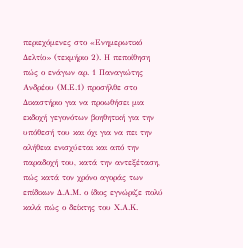περιεχόμενες στο «Ενημερωτικό Δελτίο» (τεκμήριο 2). Η πεποίθηση πώς ο ενάγων αρ. 1 Παναγιώτης Ανδρέου (Μ.Ε.1) προσήλθε στο Δικαστήριο για να προωθήσει μια εκδοχή γεγονότων βοηθητική για την υπόθεσή του και όχι για να πει την αλήθεια ενισχύεται και από την παραδοχή του, κατά την αντεξέταση, πώς κατά τον χρόνο αγοράς των επίδικων Δ.Α.Μ. ο ίδιος εγνώριζε πολύ καλά πώς ο δείκτης του Χ.Α.Κ.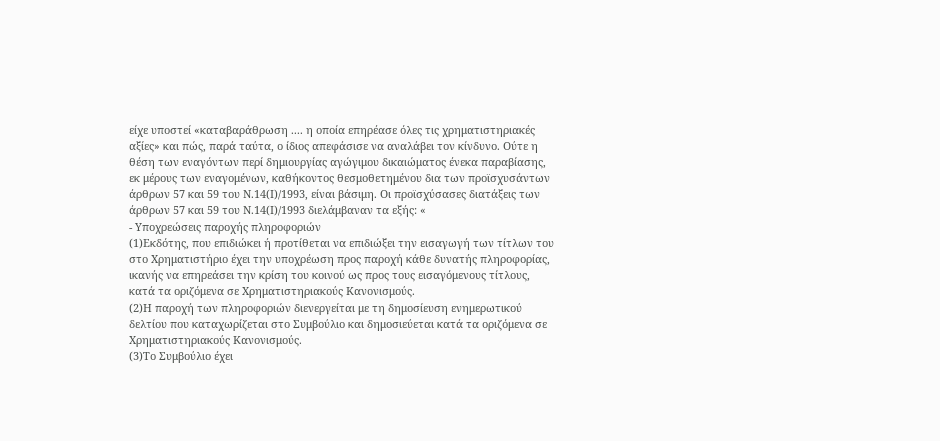είχε υποστεί «καταβαράθρωση .... η οποία επηρέασε όλες τις χρηματιστηριακές αξίες» και πώς, παρά ταύτα, ο ίδιος απεφάσισε να αναλάβει τον κίνδυνο. Ούτε η θέση των εναγόντων περί δημιουργίας αγώγιμου δικαιώματος ένεκα παραβίασης, εκ μέρους των εναγομένων, καθήκοντος θεσμοθετημένου δια των προϊσχυσάντων άρθρων 57 και 59 του Ν.14(Ι)/1993, είναι βάσιμη. Οι προϊσχύσασες διατάξεις των άρθρων 57 και 59 του Ν.14(Ι)/1993 διελάμβαναν τα εξής: «
- Υποχρεώσεις παροχής πληροφοριών
(1)Εκδότης, που επιδιώκει ή προτίθεται να επιδιώξει την εισαγωγή των τίτλων του στο Χρηματιστήριο έχει την υποχρέωση προς παροχή κάθε δυνατής πληροφορίας, ικανής να επηρεάσει την κρίση του κοινού ως προς τους εισαγόμενους τίτλους, κατά τα οριζόμενα σε Χρηματιστηριακούς Κανονισμούς.
(2)Η παροχή των πληροφοριών διενεργείται με τη δημοσίευση ενημερωτικού δελτίου που καταχωρίζεται στο Συμβούλιο και δημοσιεύεται κατά τα οριζόμενα σε Χρηματιστηριακούς Κανονισμούς.
(3)Το Συμβούλιο έχει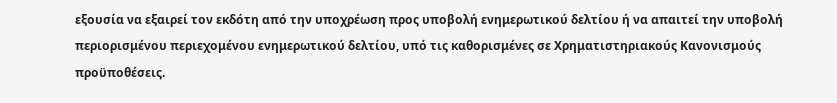εξουσία να εξαιρεί τον εκδότη από την υποχρέωση προς υποβολή ενημερωτικού δελτίου ή να απαιτεί την υποβολή περιορισμένου περιεχομένου ενημερωτικού δελτίου, υπό τις καθορισμένες σε Χρηματιστηριακούς Κανονισμούς προϋποθέσεις.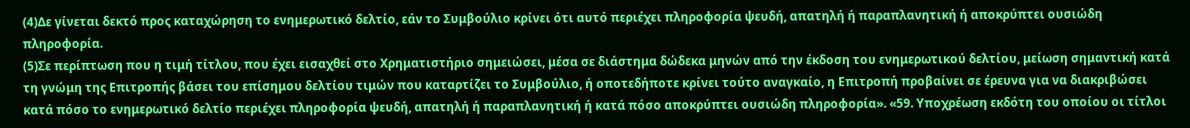(4)Δε γίνεται δεκτό προς καταχώρηση το ενημερωτικό δελτίο, εάν το Συμβούλιο κρίνει ότι αυτό περιέχει πληροφορία ψευδή, απατηλή ή παραπλανητική ή αποκρύπτει ουσιώδη πληροφορία.
(5)Σε περίπτωση που η τιμή τίτλου, που έχει εισαχθεί στο Χρηματιστήριο σημειώσει, μέσα σε διάστημα δώδεκα μηνών από την έκδοση του ενημερωτικού δελτίου, μείωση σημαντική κατά τη γνώμη της Επιτροπής βάσει του επίσημου δελτίου τιμών που καταρτίζει το Συμβούλιο, ή οποτεδήποτε κρίνει τούτο αναγκαίο, η Επιτροπή προβαίνει σε έρευνα για να διακριβώσει κατά πόσο το ενημερωτικό δελτίο περιέχει πληροφορία ψευδή, απατηλή ή παραπλανητική ή κατά πόσο αποκρύπτει ουσιώδη πληροφορία». «59. Υποχρέωση εκδότη του οποίου οι τίτλοι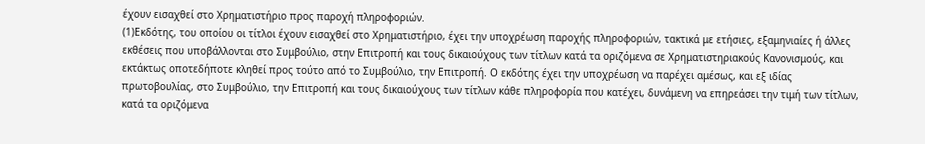έχουν εισαχθεί στο Χρηματιστήριο προς παροχή πληροφοριών.
(1)Εκδότης, του οποίου οι τίτλοι έχουν εισαχθεί στο Χρηματιστήριο, έχει την υποχρέωση παροχής πληροφοριών, τακτικά με ετήσιες, εξαμηνιαίες ή άλλες εκθέσεις που υποβάλλονται στο Συμβούλιο, στην Επιτροπή και τους δικαιούχους των τίτλων κατά τα οριζόμενα σε Χρηματιστηριακούς Κανονισμούς, και εκτάκτως οποτεδήποτε κληθεί προς τούτο από το Συμβούλιο, την Επιτροπή. Ο εκδότης έχει την υποχρέωση να παρέχει αμέσως, και εξ ιδίας πρωτοβουλίας, στο Συμβούλιο, την Επιτροπή και τους δικαιούχους των τίτλων κάθε πληροφορία που κατέχει, δυνάμενη να επηρεάσει την τιμή των τίτλων, κατά τα οριζόμενα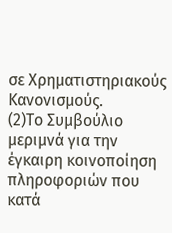σε Χρηματιστηριακούς Κανονισμούς.
(2)Το Συμβούλιο μεριμνά για την έγκαιρη κοινοποίηση πληροφοριών που κατά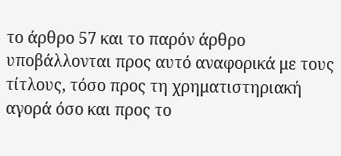το άρθρο 57 και το παρόν άρθρο υποβάλλονται προς αυτό αναφορικά με τους τίτλους, τόσο προς τη χρηματιστηριακή αγορά όσο και προς το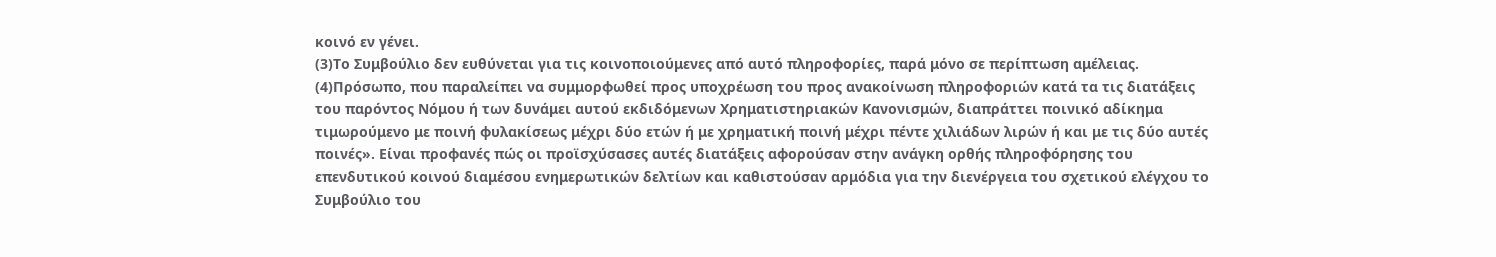κοινό εν γένει.
(3)Το Συμβούλιο δεν ευθύνεται για τις κοινοποιούμενες από αυτό πληροφορίες, παρά μόνο σε περίπτωση αμέλειας.
(4)Πρόσωπο, που παραλείπει να συμμορφωθεί προς υποχρέωση του προς ανακοίνωση πληροφοριών κατά τα τις διατάξεις του παρόντος Νόμου ή των δυνάμει αυτού εκδιδόμενων Χρηματιστηριακών Κανονισμών, διαπράττει ποινικό αδίκημα τιμωρούμενο με ποινή φυλακίσεως μέχρι δύο ετών ή με χρηματική ποινή μέχρι πέντε χιλιάδων λιρών ή και με τις δύο αυτές ποινές». Είναι προφανές πώς οι προϊσχύσασες αυτές διατάξεις αφορούσαν στην ανάγκη ορθής πληροφόρησης του επενδυτικού κοινού διαμέσου ενημερωτικών δελτίων και καθιστούσαν αρμόδια για την διενέργεια του σχετικού ελέγχου το Συμβούλιο του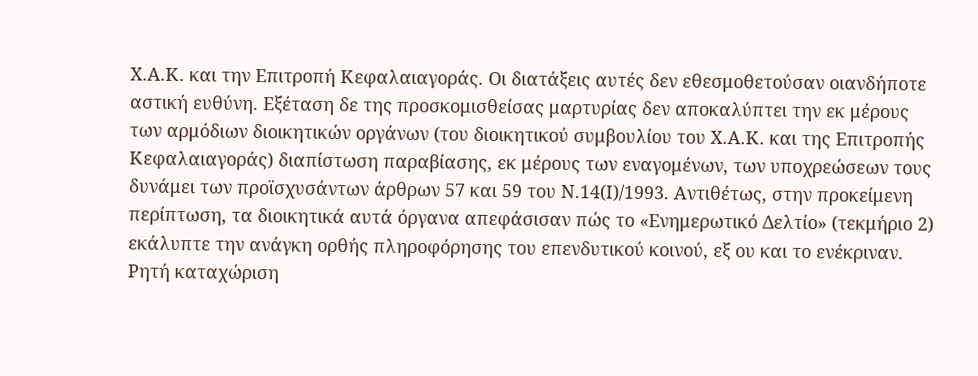Χ.Α.Κ. και την Επιτροπή Κεφαλαιαγοράς. Οι διατάξεις αυτές δεν εθεσμοθετούσαν οιανδήποτε αστική ευθύνη. Εξέταση δε της προσκομισθείσας μαρτυρίας δεν αποκαλύπτει την εκ μέρους των αρμόδιων διοικητικών οργάνων (του διοικητικού συμβουλίου του Χ.Α.Κ. και της Επιτροπής Κεφαλαιαγοράς) διαπίστωση παραβίασης, εκ μέρους των εναγομένων, των υποχρεώσεων τους δυνάμει των προϊσχυσάντων άρθρων 57 και 59 του Ν.14(Ι)/1993. Αντιθέτως, στην προκείμενη περίπτωση, τα διοικητικά αυτά όργανα απεφάσισαν πώς το «Ενημερωτικό Δελτίο» (τεκμήριο 2) εκάλυπτε την ανάγκη ορθής πληροφόρησης του επενδυτικού κοινού, εξ ου και το ενέκριναν. Ρητή καταχώριση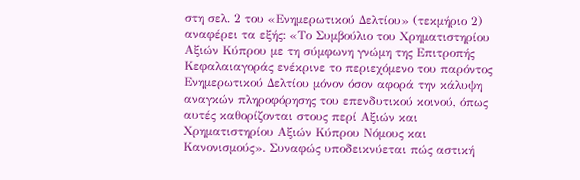στη σελ. 2 του «Ενημερωτικού Δελτίου» (τεκμήριο 2) αναφέρει τα εξής: «Το Συμβούλιο του Χρηματιστηρίου Αξιών Κύπρου με τη σύμφωνη γνώμη της Επιτροπής Κεφαλαιαγοράς ενέκρινε το περιεχόμενο του παρόντος Ενημερωτικού Δελτίου μόνον όσον αφορά την κάλυψη αναγκών πληροφόρησης του επενδυτικού κοινού, όπως αυτές καθορίζονται στους περί Αξιών και Χρηματιστηρίου Αξιών Κύπρου Νόμους και Κανονισμούς». Συναφώς υποδεικνύεται πώς αστική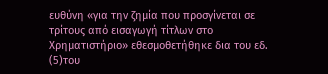ευθύνη «για την ζημία που προσγίνεται σε τρίτους από εισαγωγή τίτλων στο Χρηματιστήριο» εθεσμοθετήθηκε δια του εδ.
(5)του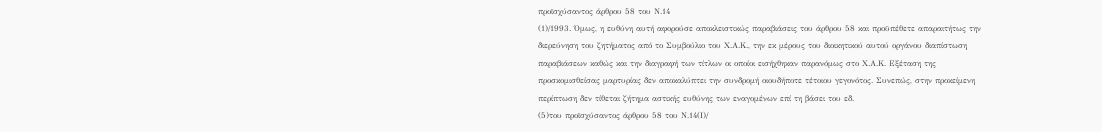προϊσχύσαντος άρθρου 58 του Ν.14
(1)/1993. Όμως, η ευθύνη αυτή αφορούσε αποκλειστικώς παραβιάσεις του άρθρου 58 και προϋπέθετε απαραιτήτως την διερεύνηση του ζητήματος από το Συμβούλιο του Χ.Α.Κ., την εκ μέρους του διοικητικού αυτού οργάνου διαπίστωση παραβιάσεων καθώς και την διαγραφή των τίτλων οι οποίοι εισήχθηκαν παρανόμως στο Χ.Α.Κ. Εξέταση της προσκομισθείσας μαρτυρίας δεν αποκαλύπτει την συνδρομή οιουδήποτε τέτοιου γεγονότος. Συνεπώς, στην προκείμενη περίπτωση δεν τίθεται ζήτημα αστικής ευθύνης των εναγομένων επί τη βάσει του εδ.
(5)του προϊσχύσαντος άρθρου 58 του Ν.14(Ι)/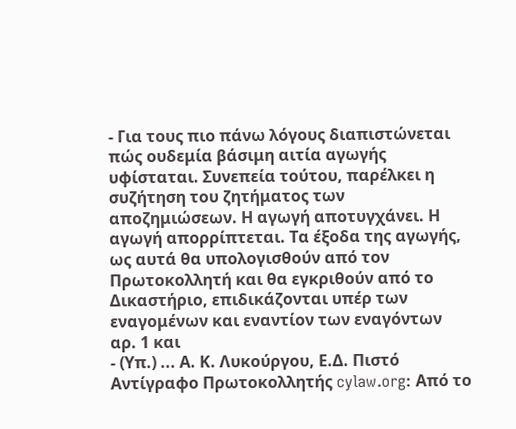- Για τους πιο πάνω λόγους διαπιστώνεται πώς ουδεμία βάσιμη αιτία αγωγής υφίσταται. Συνεπεία τούτου, παρέλκει η συζήτηση του ζητήματος των αποζημιώσεων. Η αγωγή αποτυγχάνει. Η αγωγή απορρίπτεται. Τα έξοδα της αγωγής, ως αυτά θα υπολογισθούν από τον Πρωτοκολλητή και θα εγκριθούν από το Δικαστήριο, επιδικάζονται υπέρ των εναγομένων και εναντίον των εναγόντων αρ. 1 και
- (Υπ.) ... Α. Κ. Λυκούργου, Ε.Δ. Πιστό Αντίγραφο Πρωτοκολλητής cylaw.org: Από το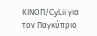ΚΙΝOΠ/CyLii για τον Παγκύπριο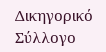Δικηγορικό Σύλλογο